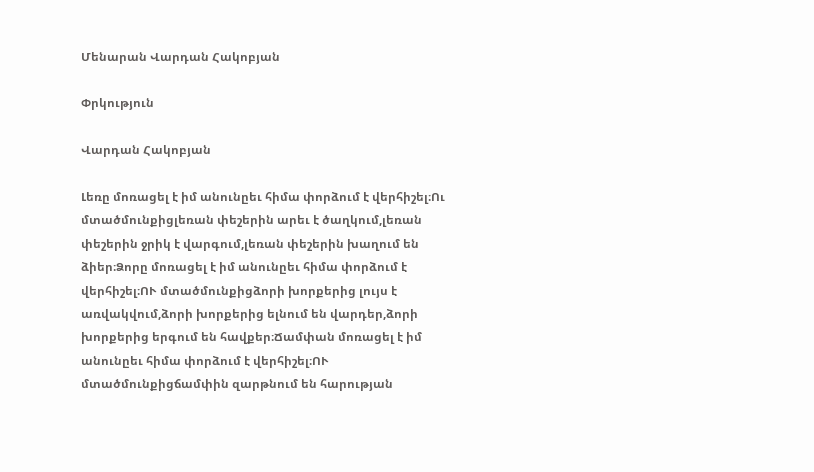Մենարան Վարդան Հակոբյան

Փրկություն

Վարդան Հակոբյան

Լեռը մոռացել է իմ անունըեւ հիմա փորձում է վերհիշել։Ու մտածմունքիցլեռան փեշերին արեւ է ծաղկում,լեռան փեշերին ջրիկ է վարգում,լեռան փեշերին խաղում են ձիեր։Ձորը մոռացել է իմ անունըեւ հիմա փորձում է վերհիշել։ՈՒ մտածմունքիցձորի խորքերից լույս է առվակվում,ձորի խորքերից ելնում են վարդեր,ձորի խորքերից երգում են հավքեր։Ճամփան մոռացել է իմ անունըեւ հիմա փորձում է վերհիշել։ՈՒ մտածմունքիցճամփին զարթնում են հարության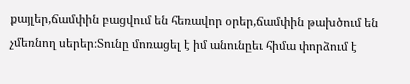քայլեր,ճամփին բացվում են հեռավոր օրեր,ճամփին թախծում են չմեռնող սերեր։Տունը մոռացել է իմ անունըեւ հիմա փորձում է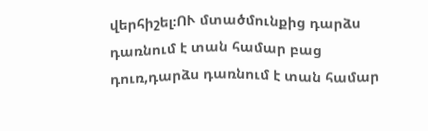վերհիշել։ՈՒ մտածմունքից դարձս դառնում է տան համար բաց դուռ,դարձս դառնում է տան համար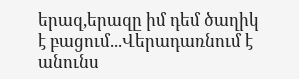երազ,երազը իմ դեմ ծաղիկ է բացում...Վերադառնում է անունս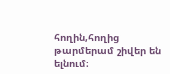հողին,հողից թարմերամ շիվեր են ելնում։